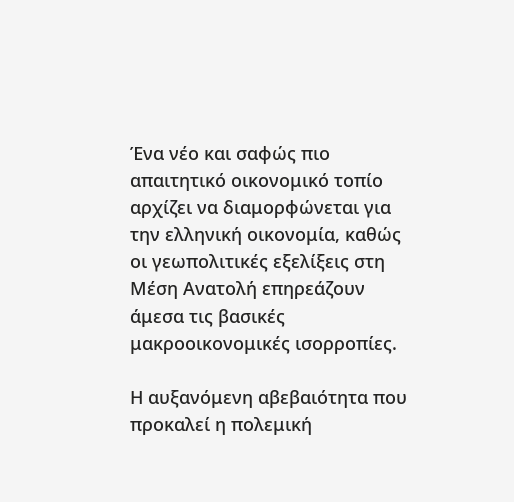Ένα νέο και σαφώς πιο απαιτητικό οικονομικό τοπίο αρχίζει να διαμορφώνεται για την ελληνική οικονομία, καθώς οι γεωπολιτικές εξελίξεις στη Μέση Ανατολή επηρεάζουν άμεσα τις βασικές μακροοικονομικές ισορροπίες.

Η αυξανόμενη αβεβαιότητα που προκαλεί η πολεμική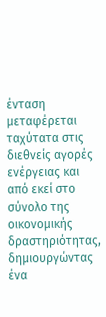ένταση μεταφέρεται ταχύτατα στις διεθνείς αγορές ενέργειας και από εκεί στο σύνολο της οικονομικής δραστηριότητας, δημιουργώντας ένα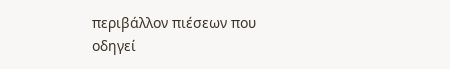περιβάλλον πιέσεων που οδηγεί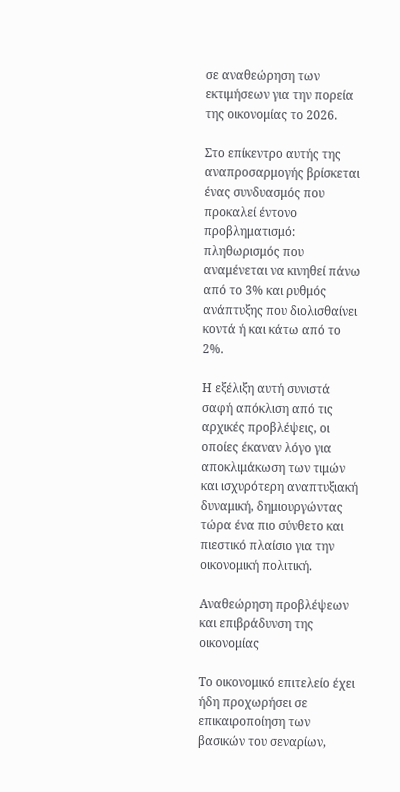σε αναθεώρηση των εκτιμήσεων για την πορεία της οικονομίας το 2026.

Στο επίκεντρο αυτής της αναπροσαρμογής βρίσκεται ένας συνδυασμός που προκαλεί έντονο προβληματισμό: πληθωρισμός που αναμένεται να κινηθεί πάνω από το 3% και ρυθμός ανάπτυξης που διολισθαίνει κοντά ή και κάτω από το 2%.

Η εξέλιξη αυτή συνιστά σαφή απόκλιση από τις αρχικές προβλέψεις, οι οποίες έκαναν λόγο για αποκλιμάκωση των τιμών και ισχυρότερη αναπτυξιακή δυναμική, δημιουργώντας τώρα ένα πιο σύνθετο και πιεστικό πλαίσιο για την οικονομική πολιτική.

Αναθεώρηση προβλέψεων και επιβράδυνση της οικονομίας

Το οικονομικό επιτελείο έχει ήδη προχωρήσει σε επικαιροποίηση των βασικών του σεναρίων,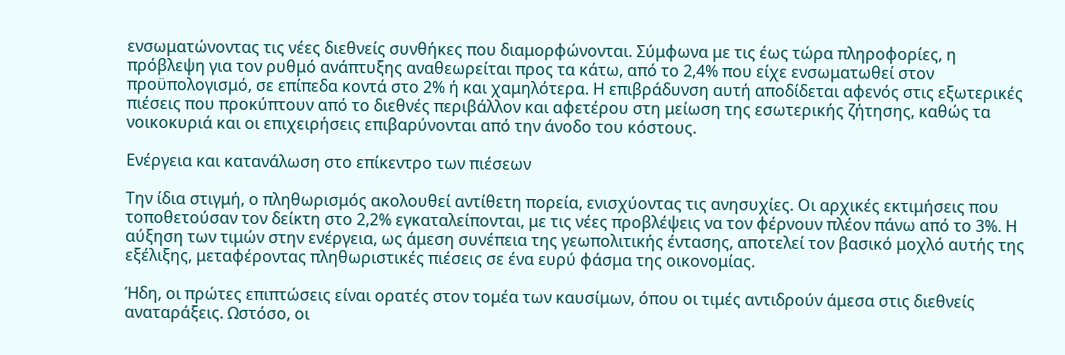ενσωματώνοντας τις νέες διεθνείς συνθήκες που διαμορφώνονται. Σύμφωνα με τις έως τώρα πληροφορίες, η πρόβλεψη για τον ρυθμό ανάπτυξης αναθεωρείται προς τα κάτω, από το 2,4% που είχε ενσωματωθεί στον προϋπολογισμό, σε επίπεδα κοντά στο 2% ή και χαμηλότερα. Η επιβράδυνση αυτή αποδίδεται αφενός στις εξωτερικές πιέσεις που προκύπτουν από το διεθνές περιβάλλον και αφετέρου στη μείωση της εσωτερικής ζήτησης, καθώς τα νοικοκυριά και οι επιχειρήσεις επιβαρύνονται από την άνοδο του κόστους.

Ενέργεια και κατανάλωση στο επίκεντρο των πιέσεων

Την ίδια στιγμή, ο πληθωρισμός ακολουθεί αντίθετη πορεία, ενισχύοντας τις ανησυχίες. Οι αρχικές εκτιμήσεις που τοποθετούσαν τον δείκτη στο 2,2% εγκαταλείπονται, με τις νέες προβλέψεις να τον φέρνουν πλέον πάνω από το 3%. Η αύξηση των τιμών στην ενέργεια, ως άμεση συνέπεια της γεωπολιτικής έντασης, αποτελεί τον βασικό μοχλό αυτής της εξέλιξης, μεταφέροντας πληθωριστικές πιέσεις σε ένα ευρύ φάσμα της οικονομίας.

Ήδη, οι πρώτες επιπτώσεις είναι ορατές στον τομέα των καυσίμων, όπου οι τιμές αντιδρούν άμεσα στις διεθνείς αναταράξεις. Ωστόσο, οι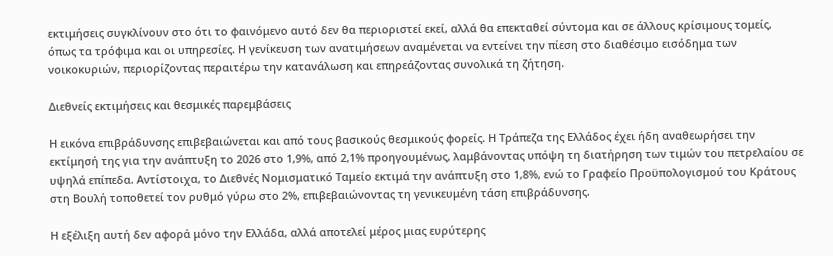εκτιμήσεις συγκλίνουν στο ότι το φαινόμενο αυτό δεν θα περιοριστεί εκεί, αλλά θα επεκταθεί σύντομα και σε άλλους κρίσιμους τομείς, όπως τα τρόφιμα και οι υπηρεσίες. Η γενίκευση των ανατιμήσεων αναμένεται να εντείνει την πίεση στο διαθέσιμο εισόδημα των νοικοκυριών, περιορίζοντας περαιτέρω την κατανάλωση και επηρεάζοντας συνολικά τη ζήτηση.

Διεθνείς εκτιμήσεις και θεσμικές παρεμβάσεις

Η εικόνα επιβράδυνσης επιβεβαιώνεται και από τους βασικούς θεσμικούς φορείς. Η Τράπεζα της Ελλάδος έχει ήδη αναθεωρήσει την εκτίμησή της για την ανάπτυξη το 2026 στο 1,9%, από 2,1% προηγουμένως, λαμβάνοντας υπόψη τη διατήρηση των τιμών του πετρελαίου σε υψηλά επίπεδα. Αντίστοιχα, το Διεθνές Νομισματικό Ταμείο εκτιμά την ανάπτυξη στο 1,8%, ενώ το Γραφείο Προϋπολογισμού του Κράτους στη Βουλή τοποθετεί τον ρυθμό γύρω στο 2%, επιβεβαιώνοντας τη γενικευμένη τάση επιβράδυνσης.

Η εξέλιξη αυτή δεν αφορά μόνο την Ελλάδα, αλλά αποτελεί μέρος μιας ευρύτερης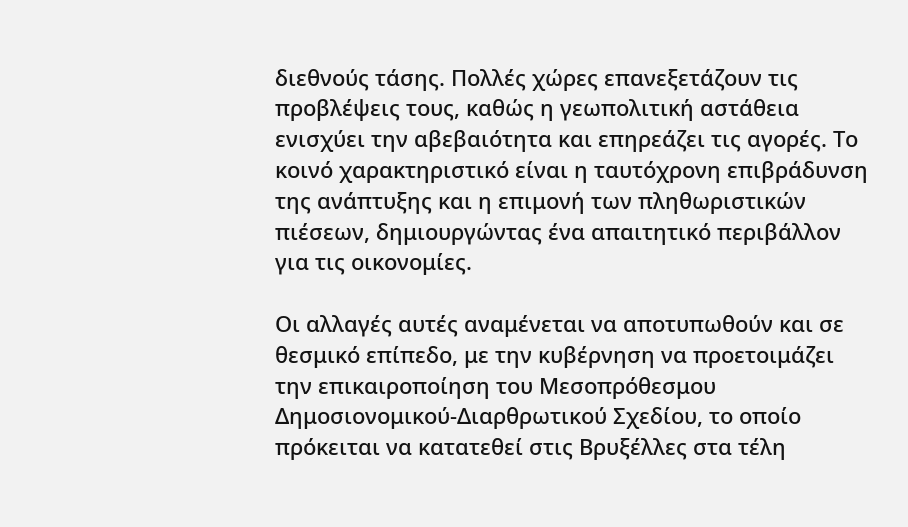διεθνούς τάσης. Πολλές χώρες επανεξετάζουν τις προβλέψεις τους, καθώς η γεωπολιτική αστάθεια ενισχύει την αβεβαιότητα και επηρεάζει τις αγορές. Το κοινό χαρακτηριστικό είναι η ταυτόχρονη επιβράδυνση της ανάπτυξης και η επιμονή των πληθωριστικών πιέσεων, δημιουργώντας ένα απαιτητικό περιβάλλον για τις οικονομίες.

Οι αλλαγές αυτές αναμένεται να αποτυπωθούν και σε θεσμικό επίπεδο, με την κυβέρνηση να προετοιμάζει την επικαιροποίηση του Μεσοπρόθεσμου Δημοσιονομικού-Διαρθρωτικού Σχεδίου, το οποίο πρόκειται να κατατεθεί στις Βρυξέλλες στα τέλη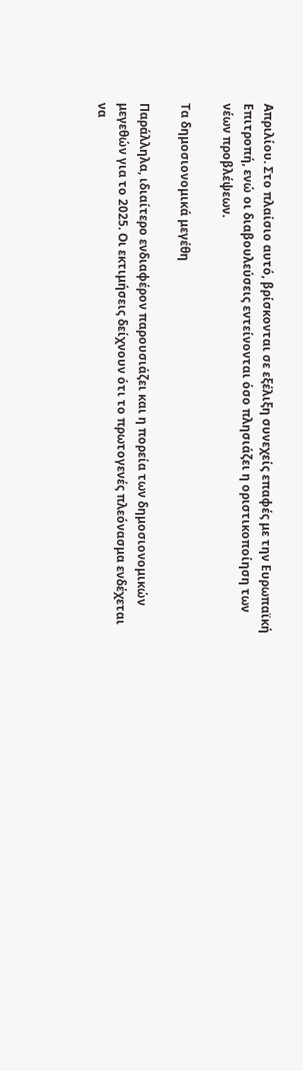Απριλίου. Στο πλαίσιο αυτό, βρίσκονται σε εξέλιξη συνεχείς επαφές με την Ευρωπαϊκή Επιτροπή, ενώ οι διαβουλεύσεις εντείνονται όσο πλησιάζει η οριστικοποίηση των νέων προβλέψεων.

Τα δημοσιονομικά μεγέθη

Παράλληλα, ιδιαίτερο ενδιαφέρον παρουσιάζει και η πορεία των δημοσιονομικών μεγεθών για το 2025. Οι εκτιμήσεις δείχνουν ότι το πρωτογενές πλεόνασμα ενδέχεται να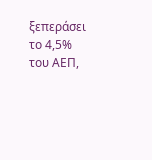ξεπεράσει το 4,5% του ΑΕΠ,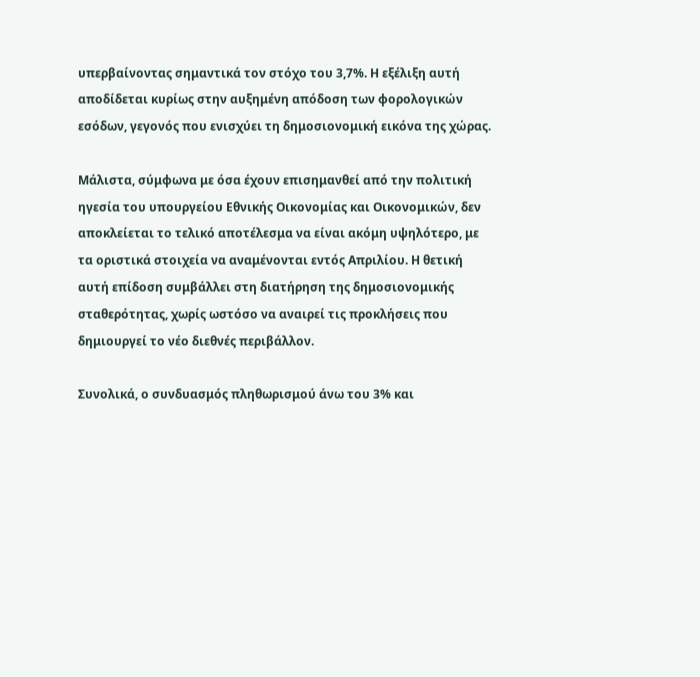υπερβαίνοντας σημαντικά τον στόχο του 3,7%. Η εξέλιξη αυτή αποδίδεται κυρίως στην αυξημένη απόδοση των φορολογικών εσόδων, γεγονός που ενισχύει τη δημοσιονομική εικόνα της χώρας.

Μάλιστα, σύμφωνα με όσα έχουν επισημανθεί από την πολιτική ηγεσία του υπουργείου Εθνικής Οικονομίας και Οικονομικών, δεν αποκλείεται το τελικό αποτέλεσμα να είναι ακόμη υψηλότερο, με τα οριστικά στοιχεία να αναμένονται εντός Απριλίου. Η θετική αυτή επίδοση συμβάλλει στη διατήρηση της δημοσιονομικής σταθερότητας, χωρίς ωστόσο να αναιρεί τις προκλήσεις που δημιουργεί το νέο διεθνές περιβάλλον.

Συνολικά, ο συνδυασμός πληθωρισμού άνω του 3% και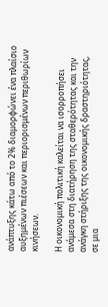ανάπτυξης κάτω από το 2% διαμορφώνει ένα πλαίσιο αυξημένων πιέσεων και περιορισμένων περιθωρίων κινήσεων.

Η οικονομική πολιτική καλείται να ισορροπήσει ανάμεσα στη διατήρηση της σταθερότητας και την ανάγκη στήριξης της οικονομικής δραστηριότητας, σε μια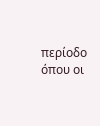περίοδο όπου οι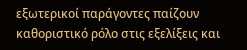εξωτερικοί παράγοντες παίζουν καθοριστικό ρόλο στις εξελίξεις και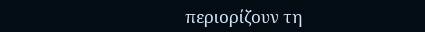περιορίζουν τη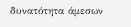δυνατότητα άμεσων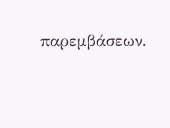παρεμβάσεων.